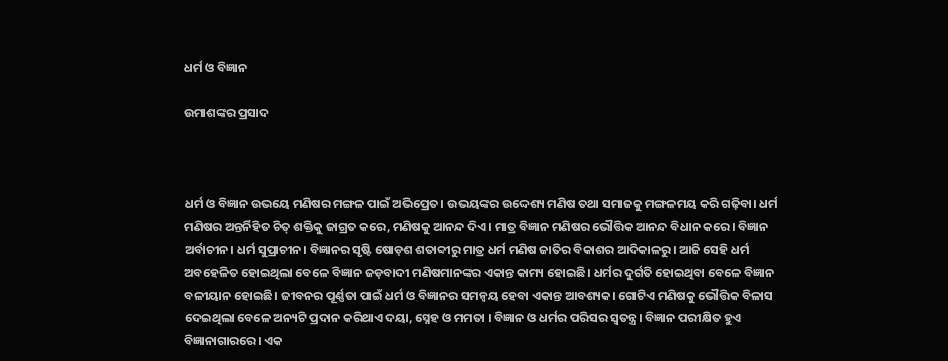ଧର୍ମ ଓ ବିଜ୍ଞାନ

ଉମାଶଙ୍କର ପ୍ରସାଦ



ଧର୍ମ ଓ ବିଜ୍ଞାନ ଉଭୟେ ମଣିଷର ମଙ୍ଗଳ ପାଇଁ ଅଭିପ୍ରେତ। ଉଭୟଙ୍କର ଉଦ୍ଦେଶ୍ୟ ମଣିଷ ତଥା ସମାଜକୁ ମଙ୍ଗଳମୟ କରି ଗଢ଼ିବା। ଧର୍ମ ମଣିଷର ଅନ୍ତର୍ନିହିତ ଚିତ୍‌ ଶକ୍ତିକୁ ଜାଗ୍ରତ କରେ, ମଣିଷକୁ ଆନନ୍ଦ ଦିଏ। ମାତ୍ର ବିଜ୍ଞାନ ମଣିଷର ଭୌତ୍ତିକ ଆନନ୍ଦ ବିଧାନ କରେ। ବିଜ୍ଞାନ ଅର୍ବାଚୀନ। ଧର୍ମ ସୁପ୍ରାଚୀନ। ବିଜ୍ଞାନର ସୃଷ୍ଟି ଷୋଡ଼ଶ ଶତାବ୍ଦୀରୁ ମାତ୍ର ଧର୍ମ ମଣିଷ ଜାତିର ବିକାଶର ଆଦିକାଳରୁ। ଆଜି ସେହି ଧର୍ମ ଅବହେଳିତ ହୋଇଥିଲା ବେଳେ ବିଜ୍ଞାନ ଜଡ଼ବାଦୀ ମଣିଷମାନଙ୍କର ଏକାନ୍ତ କାମ୍ୟ ହୋଇଛି। ଧର୍ମର ଦୁର୍ଗତି ହୋଇଥିବା ବେଳେ ବିଜ୍ଞାନ ବଳୀୟାନ ହୋଇଛି। ଜୀବନର ପୂର୍ଣ୍ଣତା ପାଇଁ ଧର୍ମ ଓ ବିଜ୍ଞାନର ସମନ୍ବୟ ହେବା ଏକାନ୍ତ ଆବଶ୍ୟକ। ଗୋଟିଏ ମଣିଷକୁ ଭୌତ୍ତିକ ବିଳାସ ଦେଇଥିଲା ବେଳେ ଅନ୍ୟଟି ପ୍ରଦାନ କରିଥାଏ ଦୟା, ସ୍ନେହ ଓ ମମତା । ବିଜ୍ଞାନ ଓ ଧର୍ମର ପରିସର ସ୍ବତନ୍ତ୍ର। ବିଜ୍ଞାନ ପରୀକ୍ଷିତ ହୁଏ ବିଜ୍ଞାନାଗାରରେ। ଏକ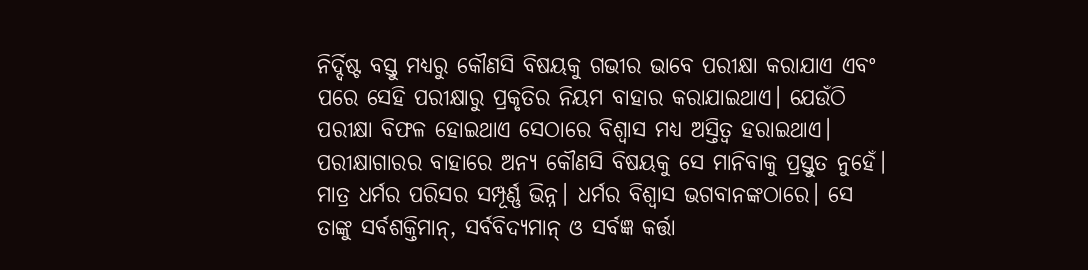ନିର୍ଦ୍ଦିଷ୍ଟ ବସ୍ତୁ ମଧ୍ୟରୁ କୌଣସି ବିଷୟକୁ ଗଭୀର ଭାବେ ପରୀକ୍ଷା କରାଯାଏ ଏବଂ ପରେ ସେହି ପରୀକ୍ଷାରୁ ପ୍ରକୃତିର ନିୟମ ବାହାର କରାଯାଇଥାଏ। ଯେଉଁଠି ପରୀକ୍ଷା ବିଫଳ ହୋଇଥାଏ ସେଠାରେ ବିଶ୍ୱାସ ମଧ୍ୟ ଅସ୍ତିତ୍ୱ ହରାଇଥାଏ। ପରୀକ୍ଷାଗାରର ବାହାରେ ଅନ୍ୟ କୌଣସି ବିଷୟକୁ ସେ ମାନିବାକୁ ପ୍ରସ୍ତୁତ ନୁହେଁ। ମାତ୍ର ଧର୍ମର ପରିସର ସମ୍ପୂର୍ଣ୍ଣ ଭିନ୍ନ। ଧର୍ମର ବିଶ୍ୱାସ ଭଗବାନଙ୍କଠାରେ। ସେ ତାଙ୍କୁ ସର୍ବଶକ୍ତିମାନ୍‌, ସର୍ବବିଦ୍ୟମାନ୍‌ ଓ ସର୍ବଜ୍ଞ କର୍ତ୍ତା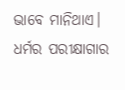ଭାବେ ମାନିଥାଏ। ଧର୍ମର ପରୀକ୍ଷାଗାର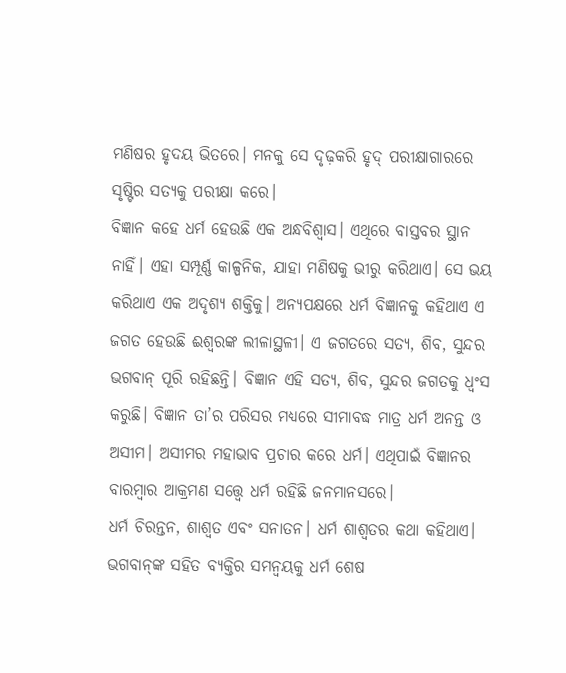ମଣିଷର ହୃଦୟ ଭିତରେ। ମନକୁ ସେ ଦୃଢ଼କରି ହୃଦ୍‌ ପରୀକ୍ଷାଗାରରେ ସୃଷ୍ଟିର ସତ୍ୟକୁ ପରୀକ୍ଷା କରେ।
ବିଜ୍ଞାନ କହେ ଧର୍ମ ହେଉଛି ଏକ ଅନ୍ଧବିଶ୍ୱାସ। ଏଥିରେ ବାସ୍ତବର ସ୍ଥାନ ନାହିଁ। ଏହା ସମ୍ପୂର୍ଣ୍ଣ କାଳ୍ପନିକ, ଯାହା ମଣିଷକୁ ଭୀରୁ କରିଥାଏ। ସେ ଭୟ କରିଥାଏ ଏକ ଅଦୃଶ୍ୟ ଶକ୍ତିକୁ। ଅନ୍ୟପକ୍ଷରେ ଧର୍ମ ବିଜ୍ଞାନକୁ କହିଥାଏ ଏ ଜଗତ ହେଉଛି ଈଶ୍ୱରଙ୍କ ଲୀଳାସ୍ଥଳୀ। ଏ ଜଗତରେ ସତ୍ୟ, ଶିବ, ସୁନ୍ଦର ଭଗବାନ୍‌ ପୂରି ରହିଛନ୍ତି। ବିଜ୍ଞାନ ଏହି ସତ୍ୟ, ଶିବ, ସୁନ୍ଦର ଜଗତକୁ ଧ୍ୱଂସ କରୁଛି। ବିଜ୍ଞାନ ତା’ର ପରିସର ମଧ୍ୟରେ ସୀମାବଦ୍ଧ ମାତ୍ର ଧର୍ମ ଅନନ୍ତ ଓ ଅସୀମ। ଅସୀମର ମହାଭାବ ପ୍ରଚାର କରେ ଧର୍ମ। ଏଥିପାଇଁ ବିଜ୍ଞାନର ବାରମ୍ବାର ଆକ୍ରମଣ ସତ୍ତ୍ୱେ ଧର୍ମ ରହିଛି ଜନମାନସରେ।
ଧର୍ମ ଚିରନ୍ତନ, ଶାଶ୍ୱତ ଏବଂ ସନାତନ। ଧର୍ମ ଶାଶ୍ୱତର କଥା କହିଥାଏ। ଭଗବାନ୍‌ଙ୍କ ସହିତ ବ୍ୟକ୍ତିର ସମନ୍ବୟକୁ ଧର୍ମ ଶେଷ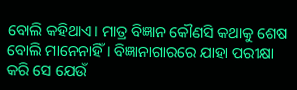ବୋଲି କହିଥାଏ। ମାତ୍ର ବିଜ୍ଞାନ କୌଣସି କଥାକୁ ଶେଷ ବୋଲି ମାନେନାହିଁ। ବିଜ୍ଞାନାଗାରରେ ଯାହା ପରୀକ୍ଷା କରି ସେ ଯେଉଁ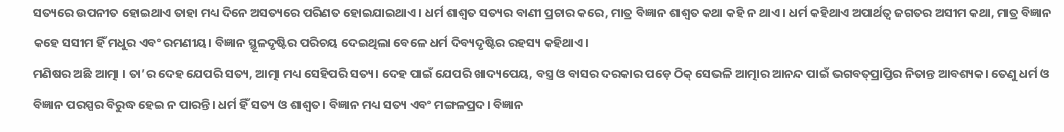ସତ୍ୟରେ ଉପନୀତ ହୋଇଥାଏ ତାହା ମଧ୍ୟ ଦିନେ ଅସତ୍ୟରେ ପରିଣତ ହୋଇଯାଇଥାଏ। ଧର୍ମ ଶାଶ୍ୱତ ସତ୍ୟର ବାଣୀ ପ୍ରଚାର କରେ, ମାତ୍ର ବିଜ୍ଞାନ ଶାଶ୍ୱତ କଥା କହି ନ ଥାଏ। ଧର୍ମ କହିଥାଏ ଅପାର୍ଥତ୍ବ ଜଗତର ଅସୀମ କଥା, ମାତ୍ର ବିଜ୍ଞାନ କହେ ସସୀମ ହିଁ ମଧୁର ଏବଂ ରମଣୀୟ। ବିଜ୍ଞାନ ସ୍ଥୂଳଦୃଷ୍ଟିର ପରିଚୟ ଦେଇଥିଲା ବେଳେ ଧର୍ମ ଦିବ୍ୟଦୃଷ୍ଟିର ରହସ୍ୟ କହିଥାଏ।
ମଣିଷର ଅଛି ଆତ୍ମା । ତା’ର ଦେହ ଯେପରି ସତ୍ୟ, ଆତ୍ମା ମଧ୍ୟ ସେହିପରି ସତ୍ୟ। ଦେହ ପାଇଁ ଯେପରି ଖାଦ୍ୟପେୟ, ବସ୍ତ୍ର ଓ ବାସର ଦରକାର ପଡ଼େ ଠିକ୍‌ ସେଭଳି ଆତ୍ମାର ଆନନ୍ଦ ପାଇଁ ଭଗବତ୍‌ପ୍ରାପ୍ତିର ନିତାନ୍ତ ଆବଶ୍ୟକ। ତେଣୁ ଧର୍ମ ଓ ବିଜ୍ଞାନ ପରସ୍ପର ବିରୁଦ୍ଧ ହେଇ ନ ପାରନ୍ତି। ଧର୍ମ ହିଁ ସତ୍ୟ ଓ ଶାଶ୍ୱତ। ବିଜ୍ଞାନ ମଧ୍ୟ ସତ୍ୟ ଏବଂ ମଙ୍ଗଳପ୍ରଦ। ବିଜ୍ଞାନ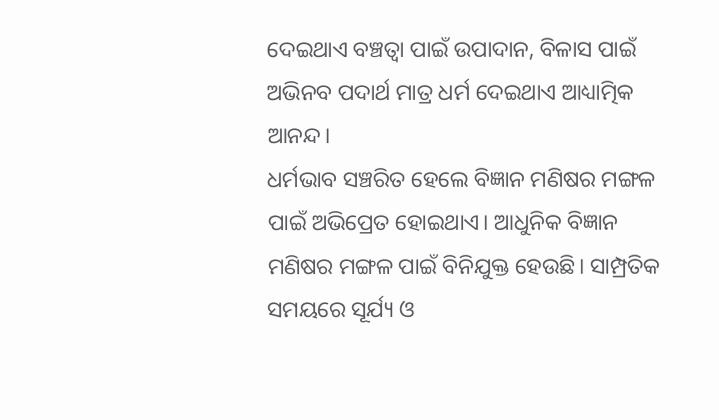ଦେଇଥାଏ ବଞ୍ଚତ୍ବା ପାଇଁ ଉପାଦାନ, ବିଳାସ ପାଇଁ ଅଭିନବ ପଦାର୍ଥ ମାତ୍ର ଧର୍ମ ଦେଇଥାଏ ଆଧ୍ୟାତ୍ମିକ ଆନନ୍ଦ।
ଧର୍ମଭାବ ସଞ୍ଚରିତ ହେଲେ ବିଜ୍ଞାନ ମଣିଷର ମଙ୍ଗଳ ପାଇଁ ଅଭିପ୍ରେତ ହୋଇଥାଏ। ଆଧୁନିକ ବିଜ୍ଞାନ ମଣିଷର ମଙ୍ଗଳ ପାଇଁ ବିନିଯୁକ୍ତ ହେଉଛି। ସାମ୍ପ୍ରତିକ ସମୟରେ ସୂର୍ଯ୍ୟ ଓ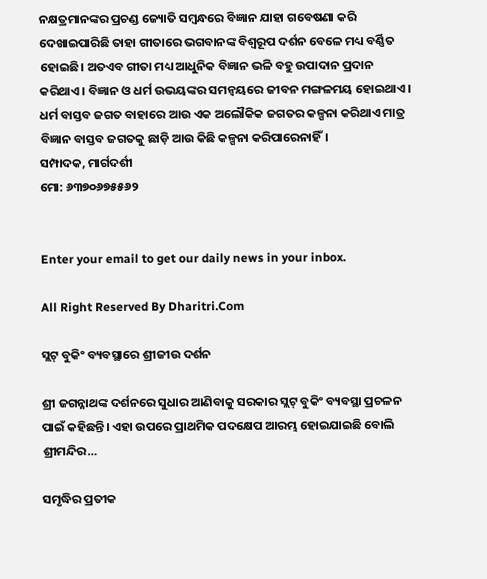ନକ୍ଷତ୍ରମାନଙ୍କର ପ୍ରଚଣ୍ଡ ଜ୍ୟୋତି ସମ୍ବନ୍ଧରେ ବିଜ୍ଞାନ ଯାହା ଗବେଷଣା କରି ଦେଖାଇପାରିଛି ତାହା ଗୀତାରେ ଭଗବାନଙ୍କ ବିଶ୍ୱରୂପ ଦର୍ଶନ ବେଳେ ମଧ୍ୟ ବର୍ଣ୍ଣିତ ହୋଇଛି। ଅତଏବ ଗୀତା ମଧ୍ୟ ଆଧୁନିକ ବିଜ୍ଞାନ ଭଳି ବହୁ ଉପାଦାନ ପ୍ରଦାନ କରିଥାଏ। ବିଜ୍ଞାନ ଓ ଧର୍ମ ଉଭୟଙ୍କର ସମନ୍ବୟରେ ଜୀବନ ମଙ୍ଗଳମୟ ହୋଇଥାଏ। ଧର୍ମ ବାସ୍ତବ ଜଗତ ବାହାରେ ଆଉ ଏକ ଅଲୌକିକ ଜଗତର କଳ୍ପନା କରିଥାଏ ମାତ୍ର ବିଜ୍ଞାନ ବାସ୍ତବ ଜଗତକୁ ଛାଡ଼ି ଆଉ କିଛି କଳ୍ପନା କରିପାରେନାହିଁ।
ସମ୍ପାଦକ, ମାର୍ଗଦର୍ଶୀ
ମୋ: ୬୩୭୦୬୭୫୫୬୨


Enter your email to get our daily news in your inbox.

All Right Reserved By Dharitri.Com

ସ୍ଲଟ୍‌ ବୁକିଂ ବ୍ୟବସ୍ଥାରେ ଶ୍ରୀଜୀଉ ଦର୍ଶନ

ଶ୍ରୀ ଜଗନ୍ନାଥଙ୍କ ଦର୍ଶନରେ ସୁଧାର ଆଣିବାକୁ ସରକାର ସ୍ଲଟ୍‌ ବୁକିଂ ବ୍ୟବସ୍ଥା ପ୍ରଚଳନ ପାଇଁ କହିଛନ୍ତି। ଏହା ଉପରେ ପ୍ରାଥମିକ ପଦକ୍ଷେପ ଆରମ୍ଭ ହୋଇଯାଇଛି ବୋଲି ଶ୍ରୀମନ୍ଦିର…

ସମୃଦ୍ଧିର ପ୍ରତୀକ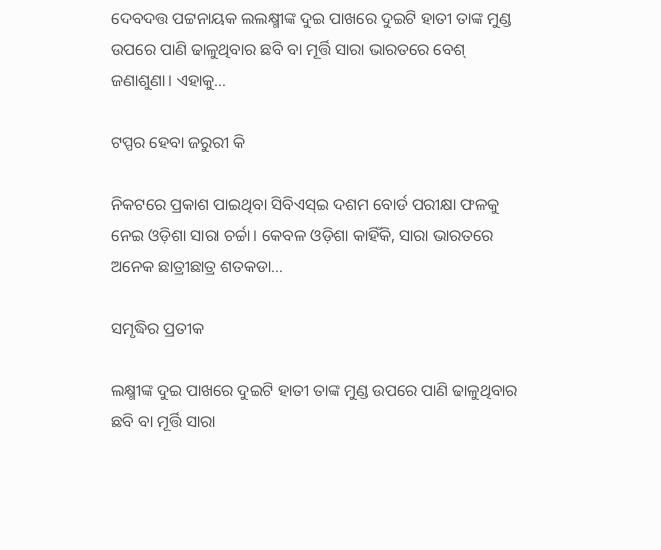ଦେବଦତ୍ତ ପଟ୍ଟନାୟକ ଲଲକ୍ଷ୍ମୀଙ୍କ ଦୁଇ ପାଖରେ ଦୁଇଟି ହାତୀ ତାଙ୍କ ମୁଣ୍ଡ ଉପରେ ପାଣି ଢାଳୁଥିବାର ଛବି ବା ମୂର୍ତ୍ତି ସାରା ଭାରତରେ ବେଶ୍‌ ଜଣାଶୁଣା। ଏହାକୁ…

ଟପ୍ପର ହେବା ଜରୁରୀ କି

ନିକଟରେ ପ୍ରକାଶ ପାଇଥିବା ସିବିଏସ୍‌ଇ ଦଶମ ବୋର୍ଡ ପରୀକ୍ଷା ଫଳକୁ ନେଇ ଓଡ଼ିଶା ସାରା ଚର୍ଚ୍ଚା। କେବଳ ଓଡ଼ିଶା କାହିଁକି, ସାରା ଭାରତରେ ଅନେକ ଛାତ୍ରୀଛାତ୍ର ଶତକଡା…

ସମୃଦ୍ଧିର ପ୍ରତୀକ

ଲକ୍ଷ୍ମୀଙ୍କ ଦୁଇ ପାଖରେ ଦୁଇଟି ହାତୀ ତାଙ୍କ ମୁଣ୍ଡ ଉପରେ ପାଣି ଢାଳୁଥିବାର ଛବି ବା ମୂର୍ତ୍ତି ସାରା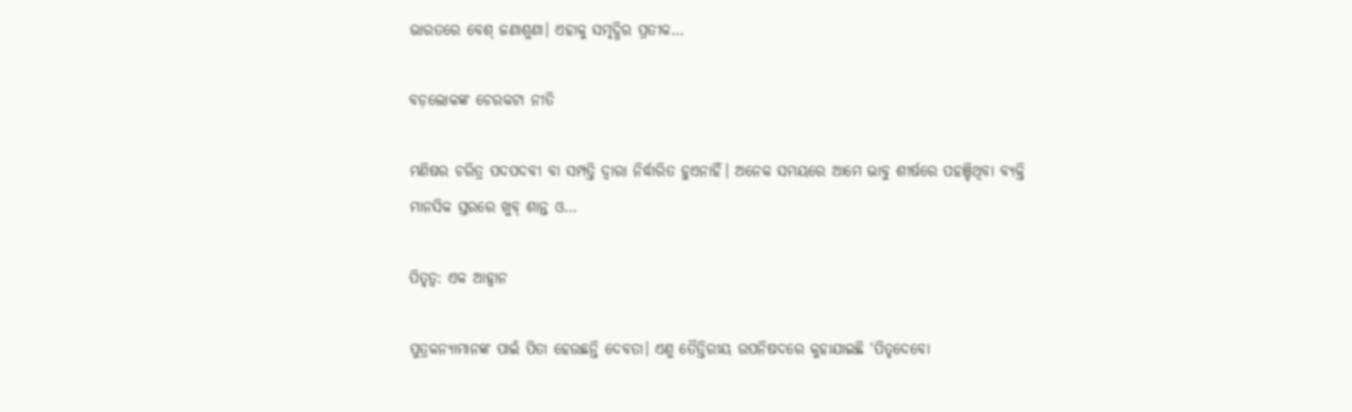ଭାରତରେ ବେଶ୍‌ ଜଣାଶୁଣା। ଏହାକୁ ସମୃଦ୍ଧିର ପ୍ରତୀକ…

ବଡ଼ଲୋକଙ୍କ ଚେରକଟା ନୀତି

ମଣିଷର ଚରିତ୍ର ପଦପଦବୀ ବା ସମ୍ପତ୍ତି ଦ୍ୱାରା ନିର୍ଦ୍ଧାରିତ ହୁଏନାହିଁ। ଅନେକ ସମୟରେ ଆମେ ଭାବୁ ଶୀର୍ଷରେ ପହଞ୍ଚିଥିବା ବ୍ୟକ୍ତି ମାନସିକ ସ୍ତରରେ ଖୁବ୍‌ ଶାନ୍ତ ଓ…

ପିତୃତ୍ୱ: ଏକ ଆହ୍ବାନ

ପୁତ୍ରକନ୍ୟାମାନଙ୍କ ପାଇଁ ପିତା ହେଉଛନ୍ତି ଦେବତା। ଏଣୁ ତୈତ୍ତିରୀୟ ଉପନିଷଦରେ କୁହାଯାଇଛି ‘ପିତୃଦେବୋ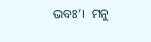ଭବଃ’।  ମନୁ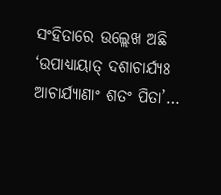ସଂହିତାରେ ଉଲ୍ଲେଖ ଅଛି ‘ଉପାଧ୍ୟାୟାତ୍‌ ଦଶାଚାର୍ଯ୍ୟଃ ଆଚାର୍ଯ୍ୟାଣାଂ ଶତଂ ପିତା’…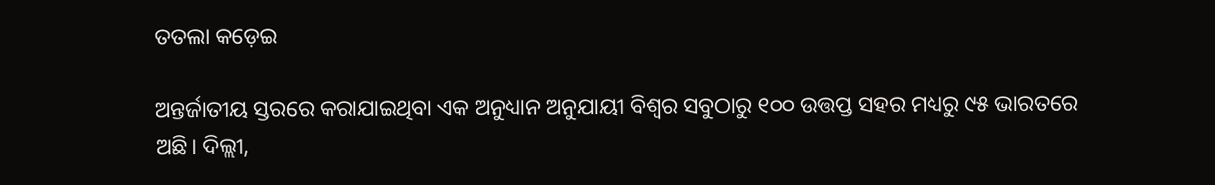ତତଲା କଡ଼େଇ

ଅନ୍ତର୍ଜାତୀୟ ସ୍ତରରେ କରାଯାଇଥିବା ଏକ ଅନୁଧ୍ୟାନ ଅନୁଯାୟୀ ବିଶ୍ୱର ସବୁଠାରୁ ୧୦୦ ଉତ୍ତପ୍ତ ସହର ମଧ୍ୟରୁ ୯୫ ଭାରତରେ ଅଛି। ଦିଲ୍ଲୀ,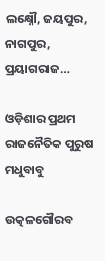ଲକ୍ଷ୍ନୌ, ଜୟପୁର, ନାଗପୁର, ପ୍ରୟାଗରାଜ…

ଓଡ଼ିଶାର ପ୍ରଥମ ରାଜନୈତିକ ପୁରୁଷ ମଧୁବାବୁ

ଉତ୍କଳଗୌରବ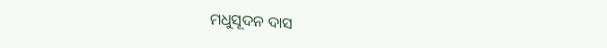ମଧୁସୂଦନ ଦାସ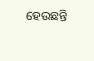ହେଉଛନ୍ତି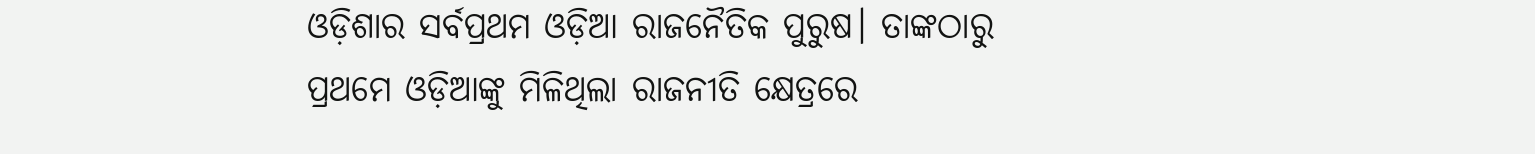ଓଡ଼ିଶାର ସର୍ବପ୍ରଥମ ଓଡ଼ିଆ ରାଜନୈତିକ ପୁରୁଷ। ତାଙ୍କଠାରୁ ପ୍ରଥମେ ଓଡ଼ିଆଙ୍କୁ ମିଳିଥିଲା ରାଜନୀତି କ୍ଷେତ୍ରରେ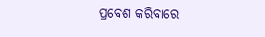ପ୍ରବେଶ କରିବାରେ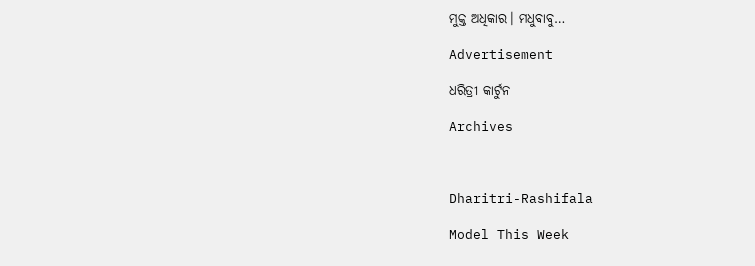ମୁକ୍ତ ଅଧିକାର। ମଧୁବାବୁ…

Advertisement

ଧରିତ୍ରୀ କାର୍ଟୁନ

Archives



Dharitri-Rashifala

Model This Week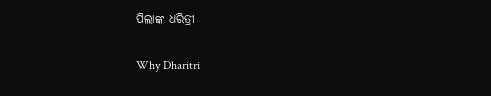ପିଲାଙ୍କ ଧରିତ୍ରୀ

Why Dharitri